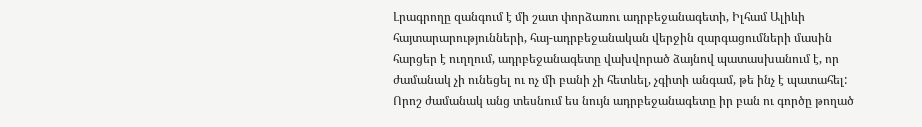Լրագրողը զանգում է մի շատ փորձառու ադրբեջանագետի, Իլհամ Ալիևի հայտարարությունների, հայ-ադրբեջանական վերջին զարգացումների մասին հարցեր է ուղղում, ադրբեջանագետը վախվորած ձայնով պատասխանում է, որ ժամանակ չի ունեցել ու ոչ մի բանի չի հետևել, չգիտի անգամ, թե ինչ է պատահել: Որոշ ժամանակ անց տեսնում ես նույն ադրբեջանագետը իր բան ու գործը թողած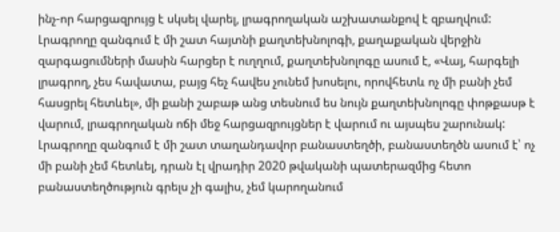ինչ-որ հարցազրույց է սկսել վարել, լրագրողական աշխատանքով է զբաղվում:
Լրագրողը զանգում է մի շատ հայտնի քաղտեխնոլոգի, քաղաքական վերջին զարգացումների մասին հարցեր է ուղղում, քաղտեխնոլոգը ասում է, «Վայ, հարգելի լրագրող, չես հավատա, բայց հեչ հավես չունեմ խոսելու, որովհետև ոչ մի բանի չեմ հասցրել հետևել», մի քանի շաբաթ անց տեսնում ես նույն քաղտեխնոլոգը փոթքասթ է վարում, լրագրողական ոճի մեջ հարցազրույցներ է վարում ու այսպես շարունակ:
Լրագրողը զանգում է մի շատ տաղանդավոր բանաստեղծի, բանաստեղծն ասում է՝ ոչ մի բանի չեմ հետևել, դրան էլ վրադիր 2020 թվականի պատերազմից հետո բանաստեղծություն գրելս չի գալիս, չեմ կարողանում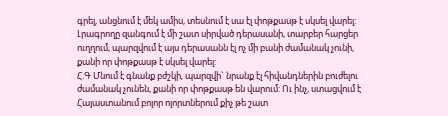գրել, անցնում է մեկ ամիս, տեսնում է սա էլ փոթքասթ է սկսել վարել:
Լրագրողը զանգում է մի շատ սիրված դերասանի, տարբեր հարցեր ուղղում, պարզվում է այս դերասանն էլ ոչ մի բանի ժամանակ չունի, քանի որ փոթքասթ է սկսել վարել:
Հ.Գ Մնում է գնանք բժշկի, պարզվի` նրանք էլ հիվանդներին բուժելու ժամանակ չունեն, քանի որ փոթքասթ են վարում: Ու ինչ, ստացվում է Հայաստանում բոլոր ոլորտներում քիչ թե շատ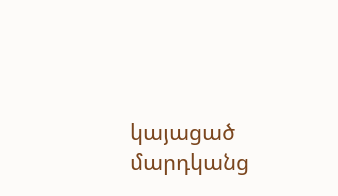կայացած մարդկանց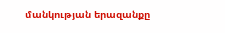մանկության երազանքը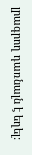լրագրող դառնալն է եղել: